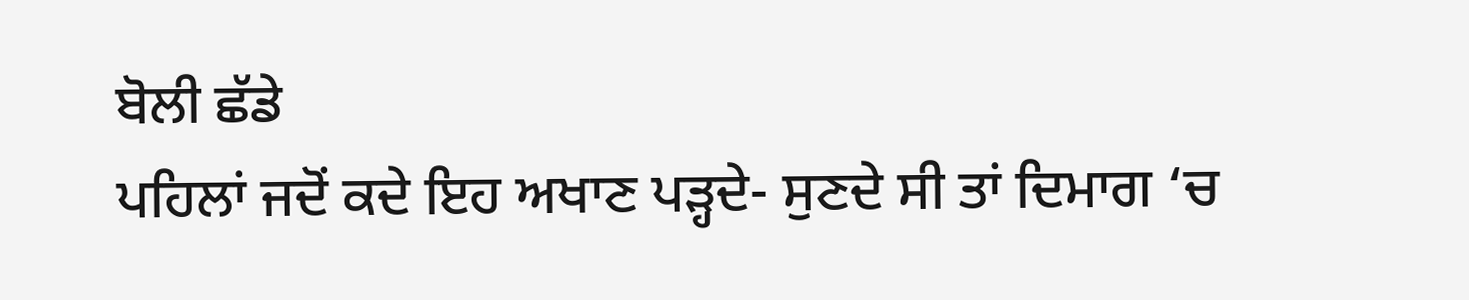ਬੋਲੀ ਛੱਡੇ
ਪਹਿਲਾਂ ਜਦੋਂ ਕਦੇ ਇਹ ਅਖਾਣ ਪੜ੍ਹਦੇ- ਸੁਣਦੇ ਸੀ ਤਾਂ ਦਿਮਾਗ ‘ਚ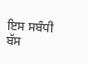ਇਸ ਸਬੰਧੀ ਬੱਸ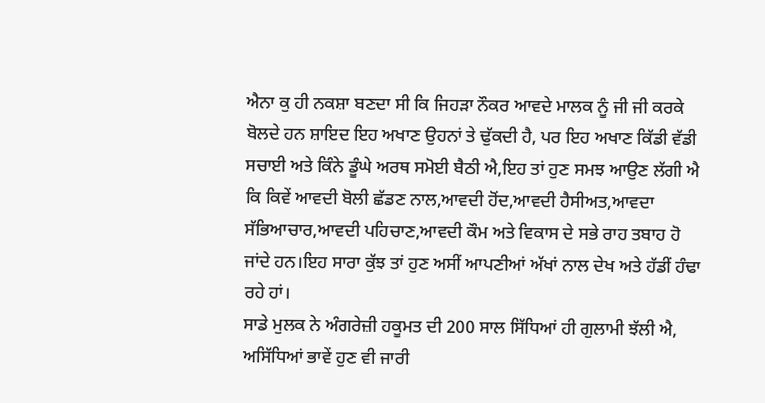ਐਨਾ ਕੁ ਹੀ ਨਕਸ਼ਾ ਬਣਦਾ ਸੀ ਕਿ ਜਿਹੜਾ ਨੌਕਰ ਆਵਦੇ ਮਾਲਕ ਨੂੰ ਜੀ ਜੀ ਕਰਕੇ ਬੋਲਦੇ ਹਨ ਸ਼ਾਇਦ ਇਹ ਅਖਾਣ ਉਹਨਾਂ ਤੇ ਢੁੱਕਦੀ ਹੈ, ਪਰ ਇਹ ਅਖਾਣ ਕਿੱਡੀ ਵੱਡੀ ਸਚਾਈ ਅਤੇ ਕਿੰਨੇ ਡੂੰਘੇ ਅਰਥ ਸਮੋਈ ਬੈਠੀ ਐ,ਇਹ ਤਾਂ ਹੁਣ ਸਮਝ ਆਉਣ ਲੱਗੀ ਐ ਕਿ ਕਿਵੇਂ ਆਵਦੀ ਬੋਲੀ ਛੱਡਣ ਨਾਲ,ਆਵਦੀ ਹੋਂਦ,ਆਵਦੀ ਹੈਸੀਅਤ,ਆਵਦਾ ਸੱਭਿਆਚਾਰ,ਆਵਦੀ ਪਹਿਚਾਣ,ਆਵਦੀ ਕੌਮ ਅਤੇ ਵਿਕਾਸ ਦੇ ਸਭੇ ਰਾਹ ਤਬਾਹ ਹੋ ਜਾਂਦੇ ਹਨ।ਇਹ ਸਾਰਾ ਕੁੱਝ ਤਾਂ ਹੁਣ ਅਸੀਂ ਆਪਣੀਆਂ ਅੱਖਾਂ ਨਾਲ ਦੇਖ ਅਤੇ ਹੱਡੀਂ ਹੰਢਾ ਰਹੇ ਹਾਂ।
ਸਾਡੇ ਮੁਲਕ ਨੇ ਅੰਗਰੇਜ਼ੀ ਹਕੂਮਤ ਦੀ 200 ਸਾਲ ਸਿੱਧਿਆਂ ਹੀ ਗੁਲਾਮੀ ਝੱਲੀ ਐ, ਅਸਿੱਧਿਆਂ ਭਾਵੇਂ ਹੁਣ ਵੀ ਜਾਰੀ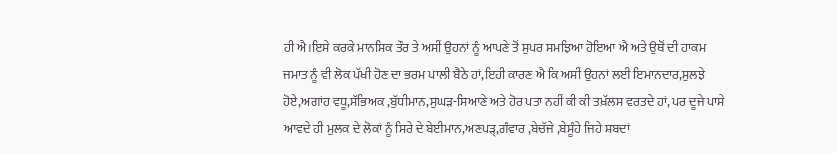ਹੀ ਐ।ਇਸੇ ਕਰਕੇ ਮਾਨਸਿਕ ਤੌਰ ਤੇ ਅਸੀਂ ਉਹਨਾਂ ਨੂੰ ਆਪਣੇ ਤੋਂ ਸੁਪਰ ਸਮਝਿਆ ਹੋਇਆ ਐ ਅਤੇ ਉਥੋਂ ਦੀ ਹਾਕਮ ਜਮਾਤ ਨੂੰ ਵੀ ਲੋਕ ਪੱਖੀ ਹੋਣ ਦਾ ਭਰਮ ਪਾਲੀ ਬੈਠੇ ਹਾਂ,ਇਹੀ ਕਾਰਣ ਐ ਕਿ ਅਸੀਂ ਉਹਨਾਂ ਲਈ ਇਮਾਨਦਾਰ,ਸੁਲਝੇ ਹੋਏ,ਅਗਾਂਹ ਵਧੂ,ਸੱਭਿਅਕ ,ਬੁੱਧੀਮਾਨ,ਸੁਘੜ-ਸਿਆਣੇ ਅਤੇ ਹੋਰ ਪਤਾ ਨਹੀਂ ਕੀ ਕੀ ਤਖ਼ੱਲਸ ਵਰਤਦੇ ਹਾਂ, ਪਰ ਦੂਜੇ ਪਾਸੇ ਆਵਦੇ ਹੀ ਮੁਲਕ ਦੇ ਲੋਕਾਂ ਨੂੰ ਸਿਰੇ ਦੇ ਬੇਈਮਾਨ,ਅਣਪੜ੍,ਗੰਵਾਰ ,ਬੇਚੱਜੇ ,ਬੇਸੂੰਹੇ ਜਿਹੇ ਸ਼ਬਦਾਂ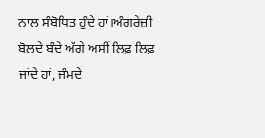ਨਾਲ ਸੰਬੋਧਿਤ ਹੁੰਦੇ ਹਾਂ।ਅੰਗਰੇਜ਼ੀ ਬੋਲਦੇ ਬੰਦੇ ਅੱਗੇ ਅਸੀਂ ਲਿਫ਼ ਲਿਫ਼ ਜਾਂਦੇ ਹਾਂ, ਜੰਮਦੇ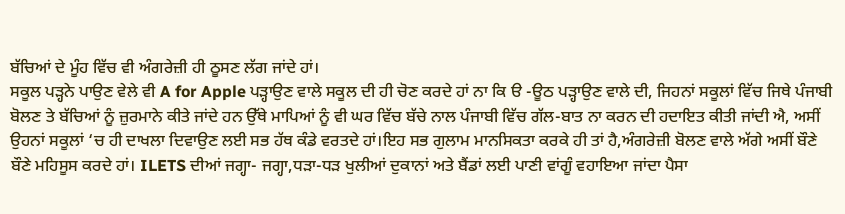ਬੱਚਿਆਂ ਦੇ ਮੂੰਹ ਵਿੱਚ ਵੀ ਅੰਗਰੇਜ਼ੀ ਹੀ ਠੂਸਣ ਲੱਗ ਜਾਂਦੇ ਹਾਂ।
ਸਕੂਲ ਪੜ੍ਹਨੇ ਪਾਉਣ ਵੇਲੇ ਵੀ A for Apple ਪੜ੍ਹਾਉਣ ਵਾਲੇ ਸਕੂਲ ਦੀ ਹੀ ਚੋਣ ਕਰਦੇ ਹਾਂ ਨਾ ਕਿ ੳ -ਊਠ ਪੜ੍ਹਾਉਣ ਵਾਲੇ ਦੀ, ਜਿਹਨਾਂ ਸਕੂਲਾਂ ਵਿੱਚ ਜਿਥੇ ਪੰਜਾਬੀ ਬੋਲਣ ਤੇ ਬੱਚਿਆਂ ਨੂੰ ਜ਼ੁਰਮਾਨੇ ਕੀਤੇ ਜਾਂਦੇ ਹਨ ਉੱਥੇ ਮਾਪਿਆਂ ਨੂੰ ਵੀ ਘਰ ਵਿੱਚ ਬੱਚੇ ਨਾਲ ਪੰਜਾਬੀ ਵਿੱਚ ਗੱਲ-ਬਾਤ ਨਾ ਕਰਨ ਦੀ ਹਦਾਇਤ ਕੀਤੀ ਜਾਂਦੀ ਐ, ਅਸੀਂ ਉਹਨਾਂ ਸਕੂਲਾਂ ‘ਚ ਹੀ ਦਾਖਲਾ ਦਿਵਾਉਣ ਲਈ ਸਭ ਹੱਥ ਕੰਡੇ ਵਰਤਦੇ ਹਾਂ।ਇਹ ਸਭ ਗੁਲਾਮ ਮਾਨਸਿਕਤਾ ਕਰਕੇ ਹੀ ਤਾਂ ਹੈ,ਅੰਗਰੇਜ਼ੀ ਬੋਲਣ ਵਾਲੇ ਅੱਗੇ ਅਸੀਂ ਬੌਣੇ ਬੌਣੇ ਮਹਿਸੂਸ ਕਰਦੇ ਹਾਂ। ILETS ਦੀਆਂ ਜਗ੍ਹਾ- ਜਗ੍ਹਾ,ਧੜਾ-ਧੜ ਖੁਲੀਆਂ ਦੁਕਾਨਾਂ ਅਤੇ ਬੈਂਡਾਂ ਲਈ ਪਾਣੀ ਵਾਂਗੂੰ ਵਹਾਇਆ ਜਾਂਦਾ ਪੈਸਾ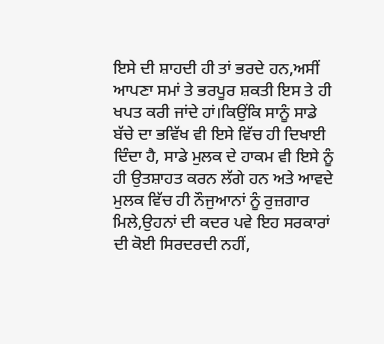ਇਸੇ ਦੀ ਸ਼ਾਹਦੀ ਹੀ ਤਾਂ ਭਰਦੇ ਹਨ,ਅਸੀਂ ਆਪਣਾ ਸਮਾਂ ਤੇ ਭਰਪੂਰ ਸ਼ਕਤੀ ਇਸ ਤੇ ਹੀ ਖਪਤ ਕਰੀ ਜਾਂਦੇ ਹਾਂ।ਕਿਉਂਕਿ ਸਾਨੂੰ ਸਾਡੇ ਬੱਚੇ ਦਾ ਭਵਿੱਖ ਵੀ ਇਸੇ ਵਿੱਚ ਹੀ ਦਿਖਾਈ ਦਿੰਦਾ ਹੈ, ਸਾਡੇ ਮੁਲਕ ਦੇ ਹਾਕਮ ਵੀ ਇਸੇ ਨੂੰ ਹੀ ਉਤਸ਼ਾਹਤ ਕਰਨ ਲੱਗੇ ਹਨ ਅਤੇ ਆਵਦੇ ਮੁਲਕ ਵਿੱਚ ਹੀ ਨੌਜੁਆਨਾਂ ਨੂੰ ਰੁਜ਼ਗਾਰ ਮਿਲੇ,ਉਹਨਾਂ ਦੀ ਕਦਰ ਪਵੇ ਇਹ ਸਰਕਾਰਾਂ ਦੀ ਕੋਈ ਸਿਰਦਰਦੀ ਨਹੀਂ,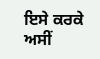ਇਸੇ ਕਰਕੇ ਅਸੀਂ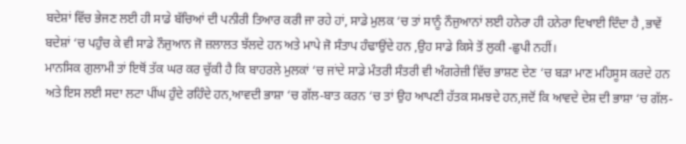ਬਦੇਸ਼ਾਂ ਵਿੱਚ ਭੇਜਣ ਲਈ ਹੀ ਸਾਡੇ ਬੱਚਿਆਂ ਦੀ ਪਨੀਰੀ ਤਿਆਰ ਕਰੀ ਜਾ ਰਹੇ ਹਾਂ, ਸਾਡੇ ਮੁਲਕ ‘ਚ ਤਾਂ ਸਾਨੂੰ ਨੌਜੁਆਨਾਂ ਲਈ ਹਨੇਰਾ ਹੀ ਹਨੇਰਾ ਦਿਖਾਈ ਦਿੰਦਾ ਹੈ ,ਭਾਵੇਂ ਬਦੇਸ਼ਾਂ ‘ਚ ਪਹੁੰਚ ਕੇ ਵੀ ਸਾਡੇ ਨੌਜੁਆਨ ਜੋ ਜ਼ਲਾਲਤ ਝੱਲਦੇ ਹਨ ਅਤੇ ਮਾਪੇ ਜੋ ਸੰਤਾਪ ਹੰਢਾਉਂਦੇ ਹਨ ,ਉਹ ਸਾਡੇ ਕਿਸੇ ਤੋਂ ਲੁਕੀ -ਛੁਪੀ ਨਹੀਂ।
ਮਾਨਸਿਕ ਗੁਲਾਮੀ ਤਾਂ ਇਥੋਂ ਤੱਕ ਘਰ ਕਰ ਚੁੱਕੀ ਹੈ ਕਿ ਬਾਹਰਲੇ ਮੁਲਕਾਂ ‘ਚ ਜਾਂਦੇ ਸਾਡੇ ਮੰਤਰੀ ਸੰਤਰੀ ਵੀ ਅੰਗਰੇਜ਼ੀ ਵਿੱਚ ਭਾਸ਼ਣ ਦੇਣ ‘ਚ ਬੜਾ ਮਾਣ ਮਹਿਸੂਸ ਕਰਦੇ ਹਨ ਅਤੇ ਇਸ ਲਈ ਸਦਾ ਲਟਾ ਪੀਂਘ ਹੁੰਦੇ ਰਹਿੰਦੇ ਹਨ,ਆਵਦੀ ਭਾਸ਼ਾ ‘ਚ ਗੱਲ-ਬਾਤ ਕਰਨ ‘ਚ ਤਾਂ ਉਹ ਆਪਣੀ ਹੱਤਕ ਸਮਝਦੇ ਹਨ,ਜਦੋਂ ਕਿ ਆਵਦੇ ਦੇਸ਼ ਦੀ ਭਾਸ਼ਾ ‘ਚ ਗੱਲ-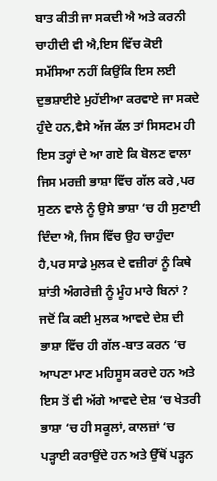ਬਾਤ ਕੀਤੀ ਜਾ ਸਕਦੀ ਐ ਅਤੇ ਕਰਨੀ ਚਾਹੀਦੀ ਵੀ ਐ,ਇਸ ਵਿੱਚ ਕੋਈ ਸਮੱਸਿਆ ਨਹੀਂ ਕਿਉਂਕਿ ਇਸ ਲਈ ਦੁਭਸ਼ਾਈਏ ਮੁਹੱਈਆ ਕਰਵਾਏ ਜਾ ਸਕਦੇ ਹੁੰਦੇ ਹਨ,ਵੈਸੇ ਅੱਜ ਕੱਲ ਤਾਂ ਸਿਸਟਮ ਹੀ ਇਸ ਤਰ੍ਹਾਂ ਦੇ ਆ ਗਏ ਕਿ ਬੋਲਣ ਵਾਲਾ ਜਿਸ ਮਰਜ਼ੀ ਭਾਸ਼ਾ ਵਿੱਚ ਗੱਲ ਕਰੇ ,ਪਰ ਸੁਣਨ ਵਾਲੇ ਨੂੰ ਉਸੇ ਭਾਸ਼ਾ ‘ਚ ਹੀ ਸੁਣਾਈ ਦਿੰਦਾ ਐ, ਜਿਸ ਵਿੱਚ ਉਹ ਚਾਹੁੰਦਾ ਹੈ,ਪਰ ਸਾਡੇ ਮੁਲਕ ਦੇ ਵਜ਼ੀਰਾਂ ਨੂੰ ਕਿਥੇ ਸ਼ਾਂਤੀ ਅੰਗਰੇਜ਼ੀ ਨੂੰ ਮੂੰਹ ਮਾਰੇ ਬਿਨਾਂ ? ਜਦੋਂ ਕਿ ਕਈ ਮੁਲਕ ਆਵਦੇ ਦੇਸ਼ ਦੀ ਭਾਸ਼ਾ ਵਿੱਚ ਹੀ ਗੱਲ-ਬਾਤ ਕਰਨ ‘ਚ ਆਪਣਾ ਮਾਣ ਮਹਿਸੂਸ ਕਰਦੇ ਹਨ ਅਤੇ ਇਸ ਤੋਂ ਵੀ ਅੱਗੇ ਆਵਦੇ ਦੇਸ਼ ‘ਚ ਖੇਤਰੀ ਭਾਸ਼ਾ ‘ਚ ਹੀ ਸਕੂਲਾਂ, ਕਾਲਜ਼ਾਂ ‘ਚ ਪੜ੍ਹਾਈ ਕਰਾਉਂਦੇ ਹਨ ਅਤੇ ਉੱਥੋਂ ਪੜ੍ਹਨ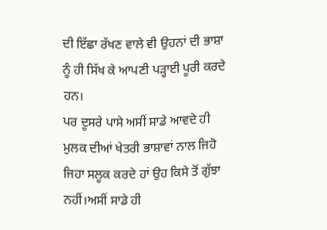ਦੀ ਇੱਛਾ ਰੱਖਣ ਵਾਲੇ ਵੀ ਉਹਨਾਂ ਦੀ ਭਾਸ਼ਾ ਨੂੰ ਹੀ ਸਿੱਖ ਕੇ ਆਪਣੀ ਪੜ੍ਹਾਈ ਪੂਰੀ ਕਰਦੇ ਹਨ।
ਪਰ ਦੂਸਰੇ ਪਾਸੇ ਅਸੀਂ ਸਾਡੇ ਆਵਦੇ ਹੀ ਮੁਲਕ ਦੀਆਂ ਖੇਤਰੀ ਭਾਸ਼ਾਵਾਂ ਨਾਲ ਜਿਹੋ ਜਿਹਾ ਸਲੂਕ ਕਰਦੇ ਹਾਂ ਉਹ ਕਿਸੇ ਤੋਂ ਗੁੱਝਾ ਨਹੀਂ।ਅਸੀਂ ਸਾਡੇ ਹੀ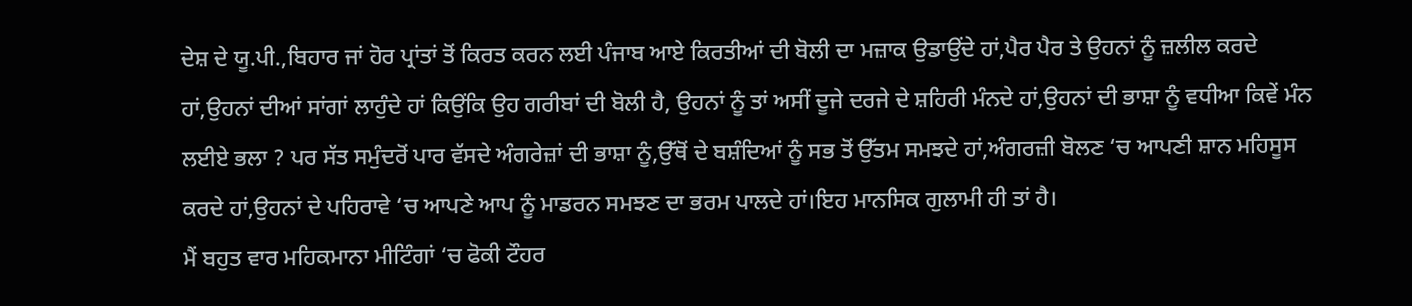ਦੇਸ਼ ਦੇ ਯੂ.ਪੀ.,ਬਿਹਾਰ ਜਾਂ ਹੋਰ ਪ੍ਰਾਂਤਾਂ ਤੋਂ ਕਿਰਤ ਕਰਨ ਲਈ ਪੰਜਾਬ ਆਏ ਕਿਰਤੀਆਂ ਦੀ ਬੋਲੀ ਦਾ ਮਜ਼ਾਕ ਉਡਾਉਂਦੇ ਹਾਂ,ਪੈਰ ਪੈਰ ਤੇ ਉਹਨਾਂ ਨੂੰ ਜ਼ਲੀਲ ਕਰਦੇ ਹਾਂ,ਉਹਨਾਂ ਦੀਆਂ ਸਾਂਗਾਂ ਲਾਹੁੰਦੇ ਹਾਂ ਕਿਉਂਕਿ ਉਹ ਗਰੀਬਾਂ ਦੀ ਬੋਲੀ ਹੈ, ਉਹਨਾਂ ਨੂੰ ਤਾਂ ਅਸੀਂ ਦੂਜੇ ਦਰਜੇ ਦੇ ਸ਼ਹਿਰੀ ਮੰਨਦੇ ਹਾਂ,ਉਹਨਾਂ ਦੀ ਭਾਸ਼ਾ ਨੂੰ ਵਧੀਆ ਕਿਵੇਂ ਮੰਨ ਲਈਏ ਭਲਾ ? ਪਰ ਸੱਤ ਸਮੁੰਦਰੋਂ ਪਾਰ ਵੱਸਦੇ ਅੰਗਰੇਜ਼ਾਂ ਦੀ ਭਾਸ਼ਾ ਨੂੰ,ਉੱਥੋਂ ਦੇ ਬਸ਼ੰਦਿਆਂ ਨੂੰ ਸਭ ਤੋਂ ਉੱਤਮ ਸਮਝਦੇ ਹਾਂ,ਅੰਗਰਜ਼ੀ ਬੋਲਣ ‘ਚ ਆਪਣੀ ਸ਼ਾਨ ਮਹਿਸੂਸ ਕਰਦੇ ਹਾਂ,ਉਹਨਾਂ ਦੇ ਪਹਿਰਾਵੇ ‘ਚ ਆਪਣੇ ਆਪ ਨੂੰ ਮਾਡਰਨ ਸਮਝਣ ਦਾ ਭਰਮ ਪਾਲਦੇ ਹਾਂ।ਇਹ ਮਾਨਸਿਕ ਗੁਲਾਮੀ ਹੀ ਤਾਂ ਹੈ।
ਮੈਂ ਬਹੁਤ ਵਾਰ ਮਹਿਕਮਾਨਾ ਮੀਟਿੰਗਾਂ ‘ਚ ਫੋਕੀ ਟੌਹਰ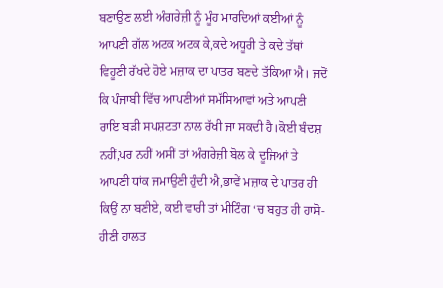ਬਣਾਉਣ ਲਈ ਅੰਗਰੇਜ਼ੀ ਨੂੰ ਮੂੰਹ ਮਾਰਦਿਆਂ ਕਈਆਂ ਨੂੰ ਆਪਣੀ ਗੱਲ ਅਟਕ ਅਟਕ ਕੇ,ਕਦੇ ਅਧੂਰੀ ਤੇ ਕਦੇ ਤੱਥਾਂ ਵਿਹੂਣੀ ਰੱਖਦੇ ਹੋਏ ਮਜ਼ਾਕ ਦਾ ਪਾਤਰ ਬਣਦੇ ਤੱਕਿਆ ਐ। ਜਦੋਂ ਕਿ ਪੰਜਾਬੀ ਵਿੱਚ ਆਪਣੀਆਂ ਸਮੱਸਿਆਵਾਂ ਅਤੇ ਆਪਣੀ ਰਾਇ ਬੜੀ ਸਪਸ਼ਟਤਾ ਨਾਲ ਰੱਖੀ ਜਾ ਸਕਦੀ ਹੈ।ਕੋਈ ਬੰਦਸ਼ ਨਹੀਂ,ਪਰ ਨਹੀਂ ਅਸੀਂ ਤਾਂ ਅੰਗਰੇਜ਼ੀ ਬੋਲ ਕੇ ਦੂਜਿਆਂ ਤੇ ਆਪਣੀ ਧਾਂਕ ਜਮਾਉਣੀ ਹੁੰਦੀ ਐ,ਭਾਵੇਂ ਮਜ਼ਾਕ ਦੇ ਪਾਤਰ ਹੀ ਕਿਉਂ ਨਾ ਬਣੀਏ, ਕਈ ਵਾਰੀ ਤਾਂ ਮੀਟਿੰਗ ‘ਚ ਬਹੁਤ ਹੀ ਹਾਸੋ-ਹੀਣੀ ਹਾਲਤ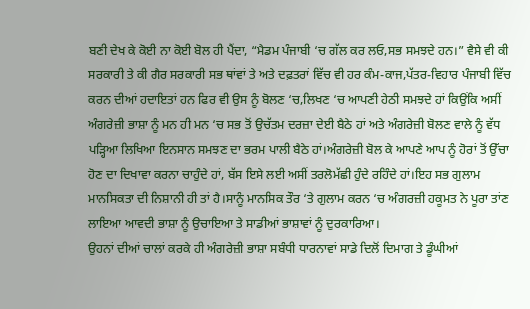ਬਣੀ ਦੇਖ ਕੇ ਕੋਈ ਨਾ ਕੋਈ ਬੋਲ ਹੀ ਪੈਂਦਾ, “ਮੈਡਮ ਪੰਜਾਬੀ ‘ਚ ਗੱਲ ਕਰ ਲਓ,ਸਭ ਸਮਝਦੇ ਹਨ।” ਵੈਸੇ ਵੀ ਕੀ ਸਰਕਾਰੀ ਤੇ ਕੀ ਗੈਰ ਸਰਕਾਰੀ ਸਭ ਥਾਂਵਾਂ ਤੇ ਅਤੇ ਦਫ਼ਤਰਾਂ ਵਿੱਚ ਵੀ ਹਰ ਕੰਮ-ਕਾਜ,ਪੱਤਰ-ਵਿਹਾਰ ਪੰਜਾਬੀ ਵਿੱਚ ਕਰਨ ਦੀਆਂ ਹਦਾਇਤਾਂ ਹਨ ਫਿਰ ਵੀ ਉਸ ਨੂੰ ਬੋਲਣ ‘ਚ,ਲਿਖਣ ‘ਚ ਆਪਣੀ ਹੇਠੀ ਸਮਝਦੇ ਹਾਂ ਕਿਉਂਕਿ ਅਸੀਂ ਅੰਗਰੇਜ਼ੀ ਭਾਸ਼ਾ ਨੂੰ ਮਨ ਹੀ ਮਨ ‘ਚ ਸਭ ਤੋਂ ਉਚੱਤਮ ਦਰਜ਼ਾ ਦੇਈ ਬੈਠੇ ਹਾਂ ਅਤੇ ਅੰਗਰੇਜ਼ੀ ਬੋਲਣ ਵਾਲੇ ਨੂੰ ਵੱਧ ਪੜ੍ਹਿਆ ਲਿਖਿਆ ਇਨਸਾਨ ਸਮਝਣ ਦਾ ਭਰਮ ਪਾਲੀ ਬੈਠੇ ਹਾਂ।ਅੰਗਰੇਜ਼ੀ ਬੋਲ ਕੇ ਆਪਣੇ ਆਪ ਨੂੰ ਹੋਰਾਂ ਤੋਂ ਉੱਚਾ ਹੋਣ ਦਾ ਦਿਖਾਵਾ ਕਰਨਾ ਚਾਹੁੰਦੇ ਹਾਂ, ਬੱਸ ਇਸੇ ਲਈ ਅਸੀਂ ਤਰਲੋਮੱਛੀ ਹੁੰਦੇ ਰਹਿੰਦੇ ਹਾਂ।ਇਹ ਸਭ ਗੁਲਾਮ ਮਾਨਸਿਕਤਾ ਦੀ ਨਿਸ਼ਾਨੀ ਹੀ ਤਾਂ ਹੈ।ਸਾਨੂੰ ਮਾਨਸਿਕ ਤੌਰ ‘ਤੇ ਗੁਲਾਮ ਕਰਨ ‘ਚ ਅੰਗਰਜ਼ੀ ਹਕੂਮਤ ਨੇ ਪੂਰਾ ਤਾਂਣ ਲਾਇਆ ਆਵਦੀ ਭਾਸ਼ਾ ਨੂੰ ਉਚਾਇਆ ਤੇ ਸਾਡੀਆਂ ਭਾਸ਼ਾਵਾਂ ਨੂੰ ਦੁਰਕਾਰਿਆ।
ਉਹਨਾਂ ਦੀਆਂ ਚਾਲਾਂ ਕਰਕੇ ਹੀ ਅੰਗਰੇਜ਼ੀ ਭਾਸ਼ਾ ਸਬੰਧੀ ਧਾਰਨਾਵਾਂ ਸਾਡੇ ਦਿਲੋਂ ਦਿਮਾਗ ਤੇ ਡੂੰਘੀਆਂ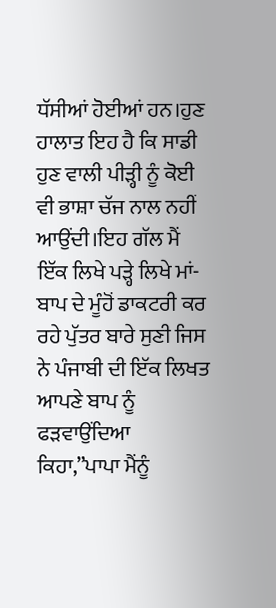ਧੱਸੀਆਂ ਹੋਈਆਂ ਹਨ।ਹੁਣ ਹਾਲਾਤ ਇਹ ਹੈ ਕਿ ਸਾਡੀ ਹੁਣ ਵਾਲੀ ਪੀੜ੍ਹੀ ਨੂੰ ਕੋਈ ਵੀ ਭਾਸ਼ਾ ਚੱਜ ਨਾਲ ਨਹੀਂ ਆਉਂਦੀ।ਇਹ ਗੱਲ ਮੈਂ ਇੱਕ ਲਿਖੇ ਪੜ੍ਹੇ ਲਿਖੇ ਮਾਂ-ਬਾਪ ਦੇ ਮੂੰਹੋਂ ਡਾਕਟਰੀ ਕਰ ਰਹੇ ਪੁੱਤਰ ਬਾਰੇ ਸੁਣੀ ਜਿਸ ਨੇ ਪੰਜਾਬੀ ਦੀ ਇੱਕ ਲਿਖਤ ਆਪਣੇ ਬਾਪ ਨੂੰ ਫੜਵਾਉਂਦਿਆ ਕਿਹਾ,”ਪਾਪਾ ਮੈਂਨੂੰ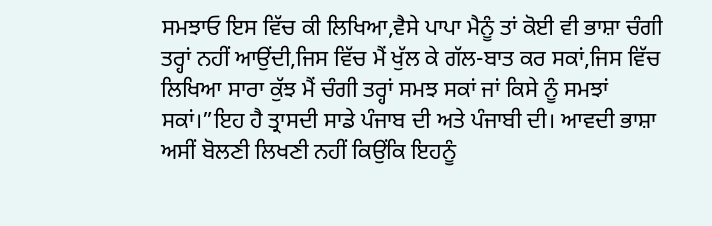ਸਮਝਾਓ ਇਸ ਵਿੱਚ ਕੀ ਲਿਖਿਆ,ਵੈਸੇ ਪਾਪਾ ਮੈਨੂੰ ਤਾਂ ਕੋਈ ਵੀ ਭਾਸ਼ਾ ਚੰਗੀ ਤਰ੍ਹਾਂ ਨਹੀਂ ਆਉਂਦੀ,ਜਿਸ ਵਿੱਚ ਮੈਂ ਖੁੱਲ ਕੇ ਗੱਲ-ਬਾਤ ਕਰ ਸਕਾਂ,ਜਿਸ ਵਿੱਚ ਲਿਖਿਆ ਸਾਰਾ ਕੁੱਝ ਮੈਂ ਚੰਗੀ ਤਰ੍ਹਾਂ ਸਮਝ ਸਕਾਂ ਜਾਂ ਕਿਸੇ ਨੂੰ ਸਮਝਾਂ ਸਕਾਂ।”ਇਹ ਹੈ ਤ੍ਰਾਸਦੀ ਸਾਡੇ ਪੰਜਾਬ ਦੀ ਅਤੇ ਪੰਜਾਬੀ ਦੀ। ਆਵਦੀ ਭਾਸ਼ਾ ਅਸੀਂ ਬੋਲਣੀ ਲਿਖਣੀ ਨਹੀਂ ਕਿਉਂਕਿ ਇਹਨੂੰ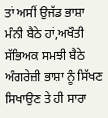ਤਾਂ ਅਸੀਂ ਉਜੱਡ ਭਾਸ਼ਾ ਮੰਨੀ ਬੈਠੇ ਹਾਂ,ਅਖੌਤੀ ਸੱਭਿਅਕ ਸਮਝੀ ਬੈਠੇ ਅੰਗਰੇਜ਼ੀ ਭਾਸ਼ਾ ਨੂੰ ਸਿੱਖਣ ਸਿਖਾਉਣ ਤੇ ਹੀ ਸਾਰਾ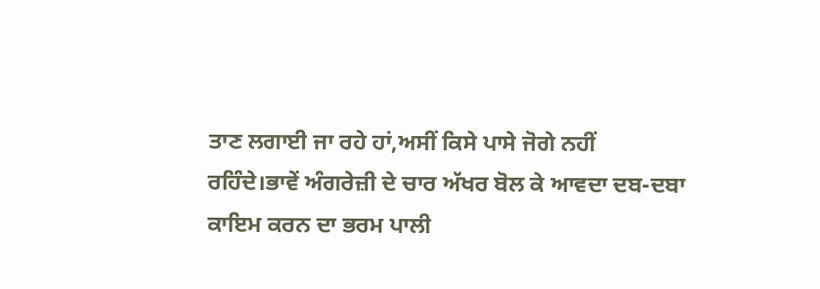ਤਾਣ ਲਗਾਈ ਜਾ ਰਹੇ ਹਾਂ,ਅਸੀਂ ਕਿਸੇ ਪਾਸੇ ਜੋਗੇ ਨਹੀਂ ਰਹਿੰਦੇ।ਭਾਵੇਂ ਅੰਗਰੇਜ਼ੀ ਦੇ ਚਾਰ ਅੱਖਰ ਬੋਲ ਕੇ ਆਵਦਾ ਦਬ-ਦਬਾ ਕਾਇਮ ਕਰਨ ਦਾ ਭਰਮ ਪਾਲੀ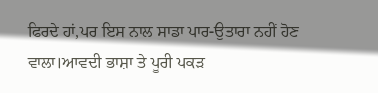ਫਿਰਦੇ ਹਾਂ,ਪਰ ਇਸ ਨਾਲ ਸਾਡਾ ਪਾਰ-ਉਤਾਰਾ ਨਹੀਂ ਹੋਣ ਵਾਲਾ।ਆਵਦੀ ਭਾਸ਼ਾ ਤੇ ਪੂਰੀ ਪਕੜ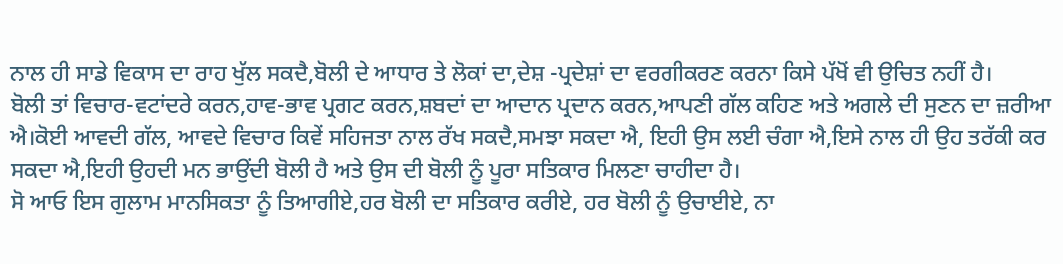ਨਾਲ ਹੀ ਸਾਡੇ ਵਿਕਾਸ ਦਾ ਰਾਹ ਖੁੱਲ ਸਕਦੈ,ਬੋਲੀ ਦੇ ਆਧਾਰ ਤੇ ਲੋਕਾਂ ਦਾ,ਦੇਸ਼ -ਪ੍ਰਦੇਸ਼ਾਂ ਦਾ ਵਰਗੀਕਰਣ ਕਰਨਾ ਕਿਸੇ ਪੱਖੋਂ ਵੀ ਉਚਿਤ ਨਹੀਂ ਹੈ।
ਬੋਲੀ ਤਾਂ ਵਿਚਾਰ-ਵਟਾਂਦਰੇ ਕਰਨ,ਹਾਵ-ਭਾਵ ਪ੍ਰਗਟ ਕਰਨ,ਸ਼ਬਦਾਂ ਦਾ ਆਦਾਨ ਪ੍ਰਦਾਨ ਕਰਨ,ਆਪਣੀ ਗੱਲ ਕਹਿਣ ਅਤੇ ਅਗਲੇ ਦੀ ਸੁਣਨ ਦਾ ਜ਼ਰੀਆ ਐ।ਕੋਈ ਆਵਦੀ ਗੱਲ, ਆਵਦੇ ਵਿਚਾਰ ਕਿਵੇਂ ਸਹਿਜਤਾ ਨਾਲ ਰੱਖ ਸਕਦੈ,ਸਮਝਾ ਸਕਦਾ ਐ, ਇਹੀ ਉਸ ਲਈ ਚੰਗਾ ਐ,ਇਸੇ ਨਾਲ ਹੀ ਉਹ ਤਰੱਕੀ ਕਰ ਸਕਦਾ ਐ,ਇਹੀ ਉਹਦੀ ਮਨ ਭਾਉਂਦੀ ਬੋਲੀ ਹੈ ਅਤੇ ਉਸ ਦੀ ਬੋਲੀ ਨੂੰ ਪੂਰਾ ਸਤਿਕਾਰ ਮਿਲਣਾ ਚਾਹੀਦਾ ਹੈ।
ਸੋ ਆਓ ਇਸ ਗੁਲਾਮ ਮਾਨਸਿਕਤਾ ਨੂੰ ਤਿਆਗੀਏ,ਹਰ ਬੋਲੀ ਦਾ ਸਤਿਕਾਰ ਕਰੀਏ, ਹਰ ਬੋਲੀ ਨੂੰ ਉਚਾਈਏ, ਨਾ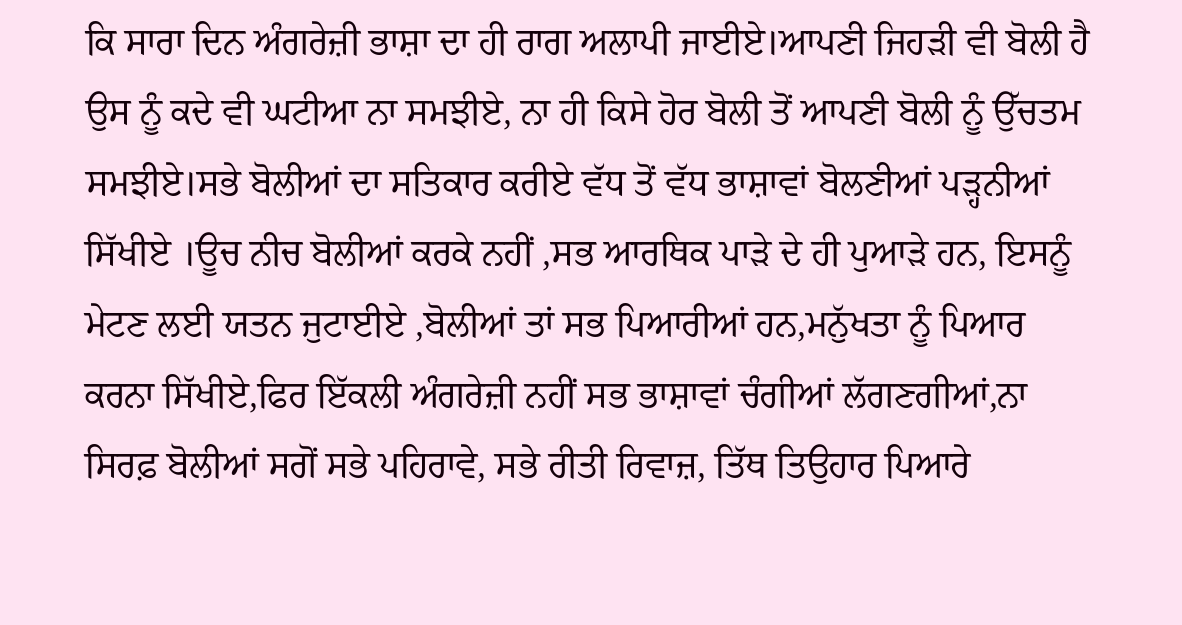ਕਿ ਸਾਰਾ ਦਿਨ ਅੰਗਰੇਜ਼ੀ ਭਾਸ਼ਾ ਦਾ ਹੀ ਰਾਗ ਅਲਾਪੀ ਜਾਈਏ।ਆਪਣੀ ਜਿਹੜੀ ਵੀ ਬੋਲੀ ਹੈ ਉਸ ਨੂੰ ਕਦੇ ਵੀ ਘਟੀਆ ਨਾ ਸਮਝੀਏ, ਨਾ ਹੀ ਕਿਸੇ ਹੋਰ ਬੋਲੀ ਤੋਂ ਆਪਣੀ ਬੋਲੀ ਨੂੰ ਉੱਚਤਮ ਸਮਝੀਏ।ਸਭੇ ਬੋਲੀਆਂ ਦਾ ਸਤਿਕਾਰ ਕਰੀਏ ਵੱਧ ਤੋਂ ਵੱਧ ਭਾਸ਼ਾਵਾਂ ਬੋਲਣੀਆਂ ਪੜ੍ਹਨੀਆਂ ਸਿੱਖੀਏ ।ਊਚ ਨੀਚ ਬੋਲੀਆਂ ਕਰਕੇ ਨਹੀਂ ,ਸਭ ਆਰਥਿਕ ਪਾੜੇ ਦੇ ਹੀ ਪੁਆੜੇ ਹਨ, ਇਸਨੂੰ ਮੇਟਣ ਲਈ ਯਤਨ ਜੁਟਾਈਏ ,ਬੋਲੀਆਂ ਤਾਂ ਸਭ ਪਿਆਰੀਆਂ ਹਨ,ਮਨੁੱਖਤਾ ਨੂੰ ਪਿਆਰ ਕਰਨਾ ਸਿੱਖੀਏ,ਫਿਰ ਇੱਕਲੀ ਅੰਗਰੇਜ਼ੀ ਨਹੀਂ ਸਭ ਭਾਸ਼ਾਵਾਂ ਚੰਗੀਆਂ ਲੱਗਣਗੀਆਂ,ਨਾ ਸਿਰਫ਼ ਬੋਲੀਆਂ ਸਗੋਂ ਸਭੇ ਪਹਿਰਾਵੇ, ਸਭੇ ਰੀਤੀ ਰਿਵਾਜ਼, ਤਿੱਥ ਤਿਉਹਾਰ ਪਿਆਰੇ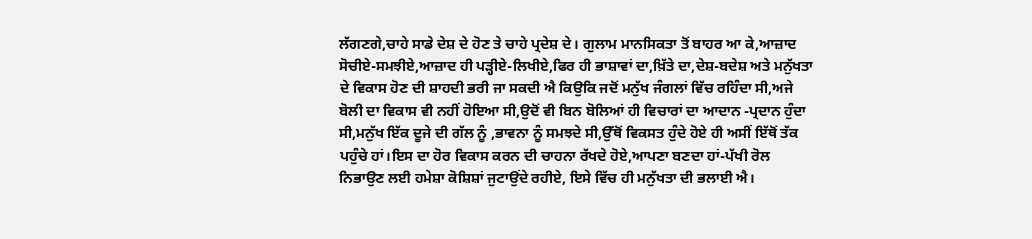ਲੱਗਣਗੇ,ਚਾਹੇ ਸਾਡੇ ਦੇਸ਼ ਦੇ ਹੋਣ ਤੇ ਚਾਹੇ ਪ੍ਰਦੇਸ਼ ਦੇ। ਗੁਲਾਮ ਮਾਨਸਿਕਤਾ ਤੋਂ ਬਾਹਰ ਆ ਕੇ,ਆਜ਼ਾਦ ਸੋਚੀਏ-ਸਮਝੀਏ,ਆਜ਼ਾਦ ਹੀ ਪੜ੍ਹੀਏ-ਲਿਖੀਏ,ਫਿਰ ਹੀ ਭਾਸ਼ਾਵਾਂ ਦਾ,ਖ਼ਿੱਤੇ ਦਾ,ਦੇਸ਼-ਬਦੇਸ਼ ਅਤੇ ਮਨੁੱਖਤਾ ਦੇ ਵਿਕਾਸ ਹੋਣ ਦੀ ਸ਼ਾਹਦੀ ਭਰੀ ਜਾ ਸਕਦੀ ਐ ਕਿਉਕਿ ਜਦੋਂ ਮਨੁੱਖ ਜੰਗਲਾਂ ਵਿੱਚ ਰਹਿੰਦਾ ਸੀ,ਅਜੇ ਬੋਲੀ ਦਾ ਵਿਕਾਸ ਵੀ ਨਹੀਂ ਹੋਇਆ ਸੀ,ਉਦੋਂ ਵੀ ਬਿਨ ਬੋਲਿਆਂ ਹੀ ਵਿਚਾਰਾਂ ਦਾ ਆਦਾਨ -ਪ੍ਰਦਾਨ ਹੁੰਦਾ ਸੀ,ਮਨੁੱਖ ਇੱਕ ਦੂਜੇ ਦੀ ਗੱਲ ਨੂੰ ,ਭਾਵਨਾ ਨੂੰ ਸਮਝਦੇ ਸੀ,ਉੱਥੋਂ ਵਿਕਸਤ ਹੁੰਦੇ ਹੋਏ ਹੀ ਅਸੀਂ ਇੱਥੋਂ ਤੱਕ ਪਹੁੰਚੇ ਹਾਂ।ਇਸ ਦਾ ਹੋਰ ਵਿਕਾਸ ਕਰਨ ਦੀ ਚਾਹਨਾ ਰੱਖਦੇ ਹੋਏ,ਆਪਣਾ ਬਣਦਾ ਹਾਂ-ਪੱਖੀ ਰੋਲ ਨਿਭਾਉਣ ਲਈ ਹਮੇਸ਼ਾ ਕੋਸ਼ਿਸ਼ਾਂ ਜੁਟਾਉਂਦੇ ਰਹੀਏ, ਇਸੇ ਵਿੱਚ ਹੀ ਮਨੁੱਖਤਾ ਦੀ ਭਲਾਈ ਐ।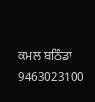ਕਮਲ ਬਠਿੰਡਾ
9463023100